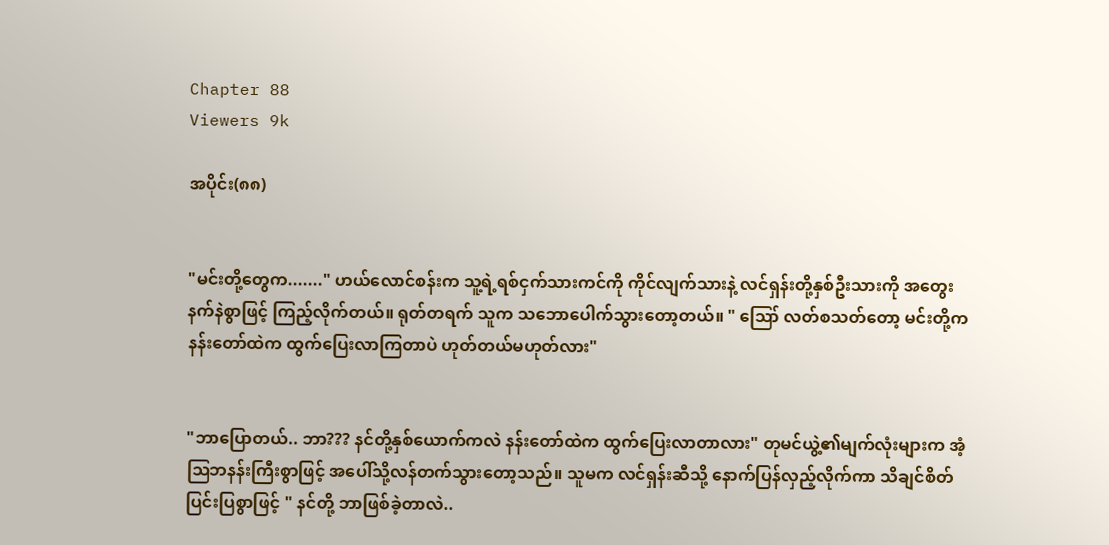Chapter 88
Viewers 9k

အပိုင်း(၈၈)


"မင်းတို့တွေက......." ဟယ်လောင်စန်းက သူ့ရဲ့ရစ်ငှက်သားကင်ကို ကိုင်လျက်သားနဲ့ လင်ရှန်းတို့နှစ်ဦးသားကို အတွေးနက်နဲစွာဖြင့် ကြည့်လိုက်တယ်။ ရုတ်တရက် သူက သဘောပေါက်သွားတော့တယ်။ " ဪ လတ်စသတ်တော့ မင်းတို့က နန်းတော်ထဲက ထွက်ပြေးလာကြတာပဲ ဟုတ်တယ်မဟုတ်လား"


"ဘာပြောတယ်.. ဘာ??? နင်တို့နှစ်ယောက်ကလဲ နန်းတော်ထဲက ထွက်ပြေးလာတာလား" တုမင်ယွဲ့၏မျက်လုံးများက အံ့ဩဘနန်းကြီးစွာဖြင့် အပေါ်သို့လန်တက်သွားတော့သည်။ သူမက လင်ရှန်းဆီသို့ နောက်ပြန်လှည့်လိုက်ကာ သိချင်စိတ်ပြင်းပြစွာဖြင့် " နင်တို့ ဘာဖြစ်ခဲ့တာလဲ..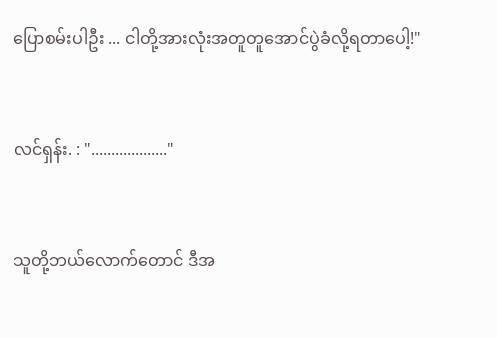ပြောစမ်းပါဦး ... ငါတို့အားလုံးအတူတူအောင်ပွဲခံလို့ရတာပေါ့!"


လင်ရှန်း. : "..................."


သူတို့ဘယ်လောက်တောင် ဒီအ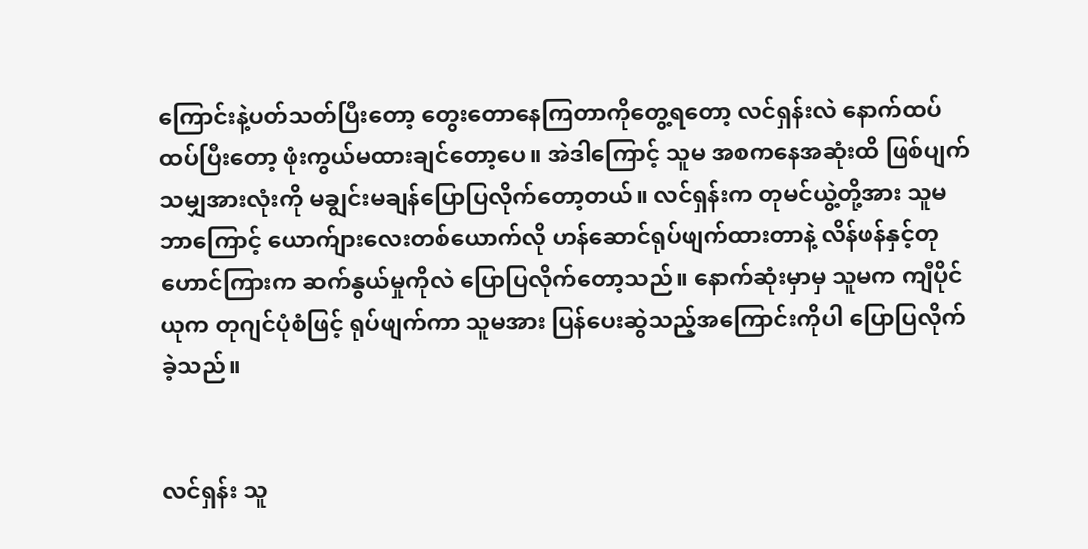ကြောင်းနဲ့ပတ်သတ်ပြီးတော့ တွေးတောနေကြတာကိုတွေ့ရတော့ လင်ရှန်းလဲ နောက်ထပ်ထပ်ပြီးတော့ ဖုံးကွယ်မထားချင်တော့ပေ။ အဲဒါကြောင့် သူမ အစကနေအဆုံးထိ ဖြစ်ပျက်သမျှအားလုံးကို မချွင်းမချန်ပြောပြလိုက်တော့တယ်။ လင်ရှန်းက တုမင်ယွဲ့တို့အား သူမဘာကြောင့် ယောက်ျားလေးတစ်ယောက်လို ဟန်ဆောင်ရုပ်ဖျက်ထားတာနဲ့ လိန်ဖန်နှင့်တုဟောင်ကြားက ဆက်နွယ်မှုကိုလဲ ပြောပြလိုက်တော့သည်။ နောက်ဆုံးမှာမှ သူမက ကျီပိုင်ယုက တုဂျင်ပုံစံဖြင့် ရုပ်ဖျက်ကာ သူမအား ပြန်ပေးဆွဲသည့်အကြောင်းကိုပါ ပြောပြလိုက်ခဲ့သည်။


လင်ရှန်း သူ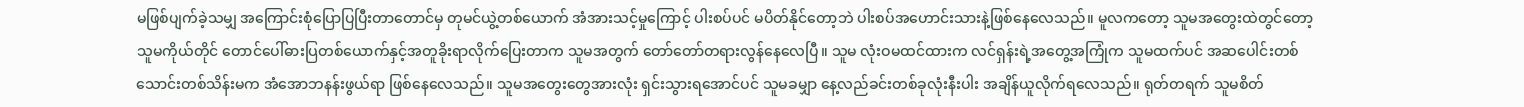မဖြစ်ပျက်ခဲ့သမျှ အကြောင်းစုံပြောပြပြီးတာတောင်မှ တုမင်ယွဲ့တစ်ယောက် အံအားသင့်မှုကြောင့် ပါးစပ်ပင် မပိတ်နိုင်တော့ဘဲ ပါးစပ်အဟောင်းသားနဲ့ဖြစ်နေလေသည်။ မူလကတော့ သူမအတွေးထဲတွင်တော့ သူမကိုယ်တိုင် တောင်ပေါ်ဓားပြတစ်ယောက်နှင့်အတူခိုးရာလိုက်ပြေးတာက သူမအတွက် တော်တော်တရားလွန်နေလေပြီ။ သူမ လုံးဝမထင်ထားက လင်ရှန်းရဲ့အတွေ့အကြုံက သူမထက်ပင် အဆပေါင်းတစ်သောင်းတစ်သိန်းမက အံအောဘနန်းဖွယ်ရာ ဖြစ်နေလေသည်။ သူမအတွေးတွေအားလုံး ရှင်းသွားရအောင်ပင် သူမခမျှာ နေ့လည်ခင်းတစ်ခုလုံးနီးပါး အချိန်ယူလိုက်ရလေသည်။ ရုတ်တရက် သူမစိတ်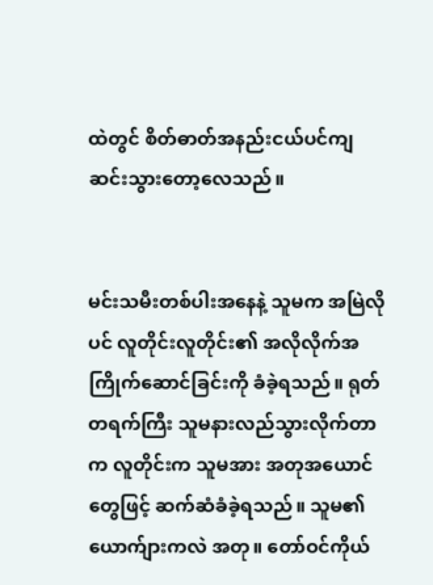ထဲတွင် စိတ်ဓာတ်အနည်းငယ်ပင်ကျဆင်းသွားတော့လေသည်။


မင်းသမီးတစ်ပါးအနေနဲ့ သူမက အမြဲလိုပင် လူတိုင်းလူတိုင်း၏ အလိုလိုက်အကြိုက်ဆောင်ခြင်းကို ခံခဲ့ရသည်။ ရုတ်တရက်ကြီး သူမနားလည်သွားလိုက်တာက လူတိုင်းက သူမအား အတုအယောင်တွေဖြင့် ဆက်ဆံခံခဲ့ရသည်။ သူမ၏ယောက်ျားကလဲ အတု။ တော်ဝင်ကိုယ်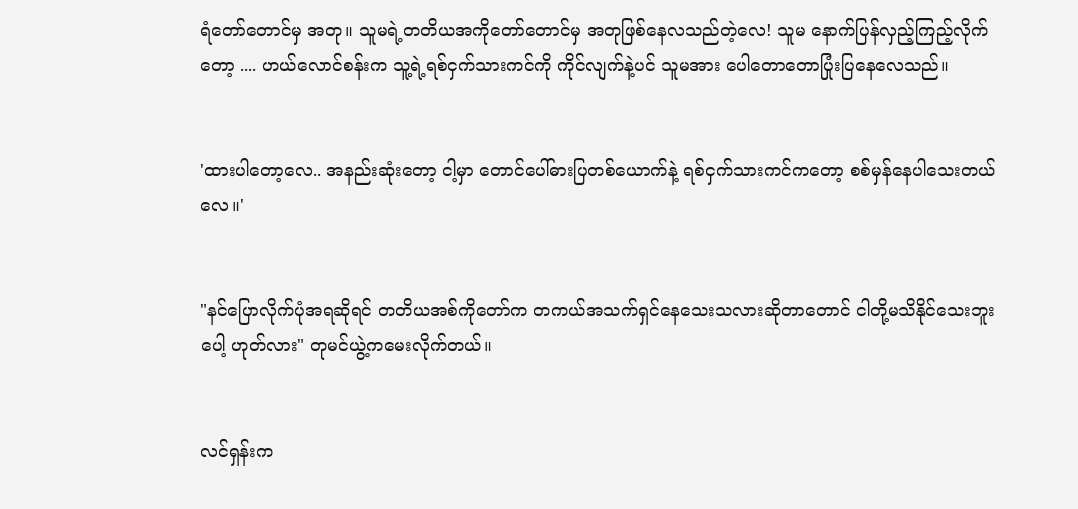ရံတော်တောင်မှ အတု။ သူမရဲ့တတိယအကိုတော်တောင်မှ အတုဖြစ်နေလသည်တဲ့လေ! သူမ နောက်ပြန်လှည့်ကြည့်လိုက်တော့ .... ဟယ်လောင်စန်းက သူ့ရဲ့ရစ်ငှက်သားကင်ကို ကိုင်လျက်နဲ့ပင် သူမအား ပေါတောတောပြုံးပြနေလေသည်။


'ထားပါတော့လေ.. အနည်းဆုံးတော့ ငါ့မှာ တောင်ပေါ်ဓားပြတစ်ယောက်နဲ့ ရစ်ငှက်သားကင်ကတော့ စစ်မှန်နေပါသေးတယ်လေ။'


"နင်ပြောလိုက်ပုံအရဆိုရင် တတိယအစ်ကိုတော်က တကယ်အသက်ရှင်နေသေးသလားဆိုတာတောင် ငါတို့မသိနိုင်သေးဘူးပေါ့ ဟုတ်လား" တုမင်ယွဲ့ကမေးလိုက်တယ်။


လင်ရှန်းက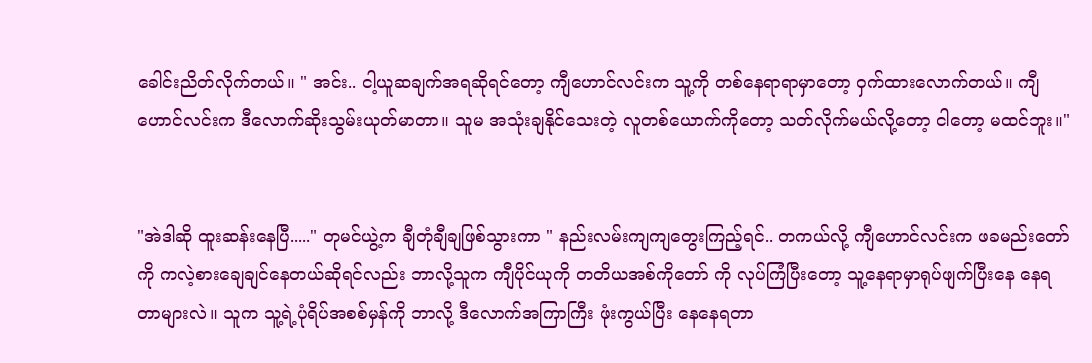ခေါင်းညိတ်လိုက်တယ်။ " အင်း.. ငါ့ယူဆချက်အရဆိုရင်‌တော့ ကျီဟောင်လင်းက သူ့ကို တစ်နေရာရာမှာတော့ ဝှက်ထားလောက်တယ်။ ကျီဟောင်လင်းက ဒီလောက်ဆိုးသွမ်းယုတ်မာတာ။ သူမ အသုံးချနိုင်သေးတဲ့ လူတစ်ယောက်ကိုတော့ သတ်လိုက်မယ်လို့တော့ ငါတော့ မထင်ဘူး။"


"အဲဒါဆို ထူးဆန်းနေပြီ....." တုမင်ယွဲ့က ချီတုံချီချဖြစ်သွားကာ " နည်းလမ်းကျကျတွေးကြည့်ရင်.. တကယ်လို့ ကျီဟောင်လင်းက ဖခမည်းတော်ကို ကလဲ့စားချေချင်နေတယ်ဆိုရင်လည်း ဘာလို့သူက ကျီပိုင်ယုကို တတိယအစ်ကိုတော် ကို လုပ်ကြံပြီးတော့ သူ့နေရာမှာရုပ်ဖျက်ပြီးနေ နေရတာများလဲ။ သူက သူ့ရဲ့ပုံရိပ်အစစ်မှန်ကို ဘာလို့ ဒီလောက်အကြာကြီး ဖုံးကွယ်ပြီး နေနေရတာ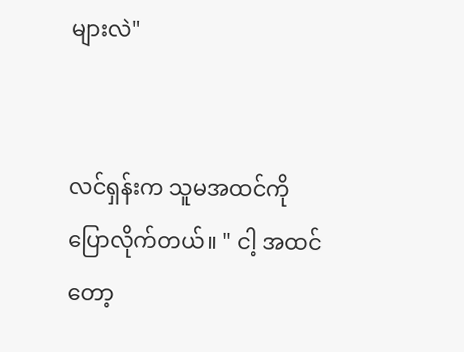များလဲ"


လင်ရှန်းက သူမအထင်ကို ပြောလိုက်တယ်။ " ငါ့ အထင်တော့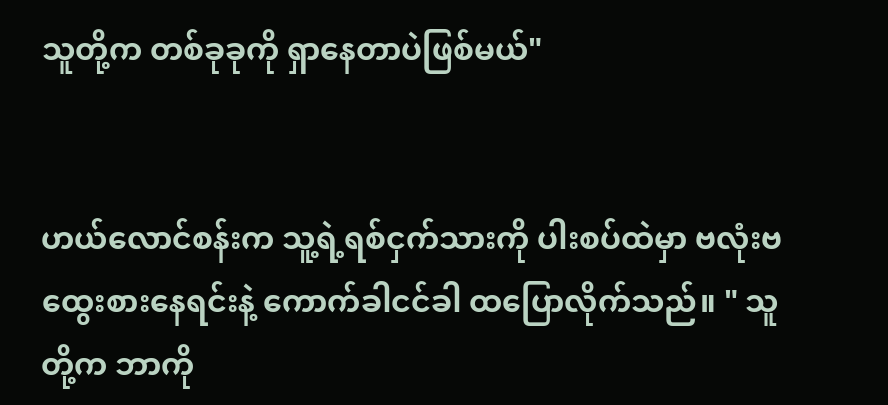သူတို့က တစ်ခုခုကို ရှာနေတာပဲဖြစ်မယ်"


ဟယ်လောင်စန်းက သူ့ရဲ့ရစ်ငှက်သားကို ပါးစပ်ထဲမှာ ဗလုံးဗထွေးစားနေရင်းနဲ့ ကောက်ခါငင်ခါ ထပြောလိုက်သည်။ " သူတို့က ဘာကို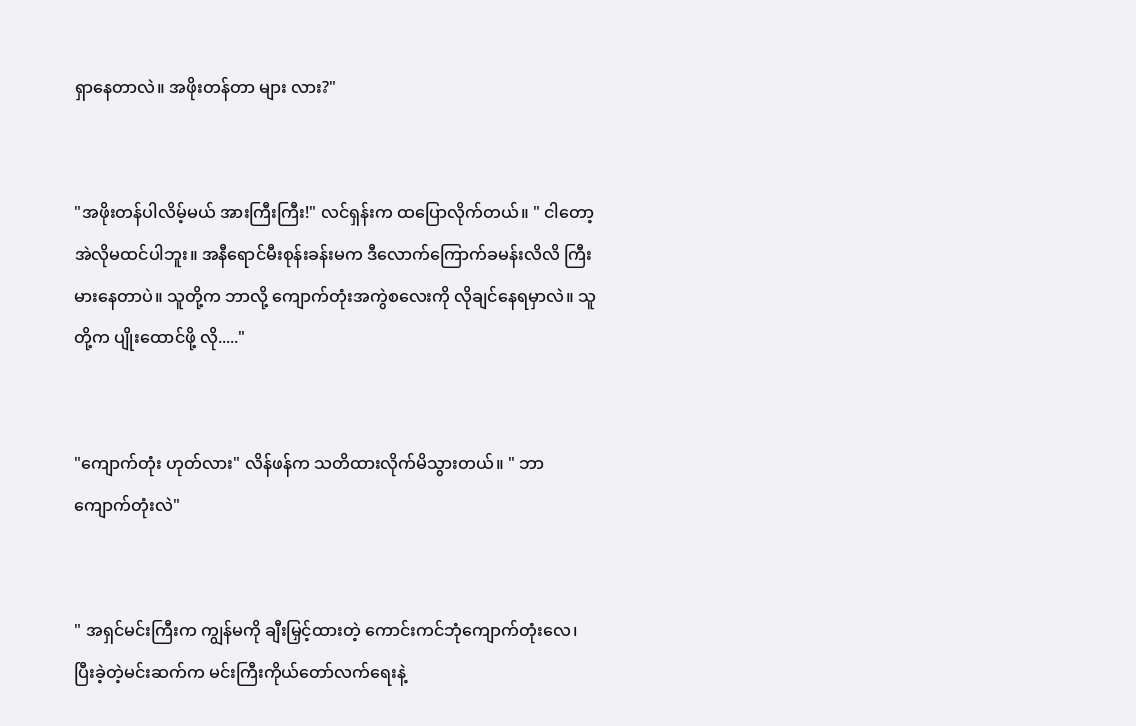ရှာနေတာလဲ။ အဖိုးတန်တာ များ လား?"


"အဖိုးတန်ပါလိမ့်မယ် အားကြီးကြီး!" လင်ရှန်းက ထပြောလိုက်တယ်။ " ငါတော့ အဲလိုမထင်ပါဘူး။ အနီရောင်မီးစုန်းခန်းမက ဒီလောက်ကြောက်ခမန်းလိလိ ကြီးမားနေတာပဲ။ သူတို့က ဘာလို့ ကျောက်တုံးအကွဲစလေးကို လိုချင်နေရမှာလဲ။ သူတို့က ပျိုးထောင်ဖို့ လို....."


"ကျောက်တုံး ဟုတ်လား" လိန်ဖန်က သတိထားလိုက်မိသွားတယ်။ " ဘာကျောက်တုံးလဲ"


" အရှင်မင်းကြီးက ကျွန်မကို ချီးမြှင့်ထားတဲ့ ကောင်းကင်ဘုံကျောက်တုံးလေ၊ ပြီးခဲ့တဲ့မင်းဆက်က မင်းကြီးကိုယ်တော်လက်ရေးနဲ့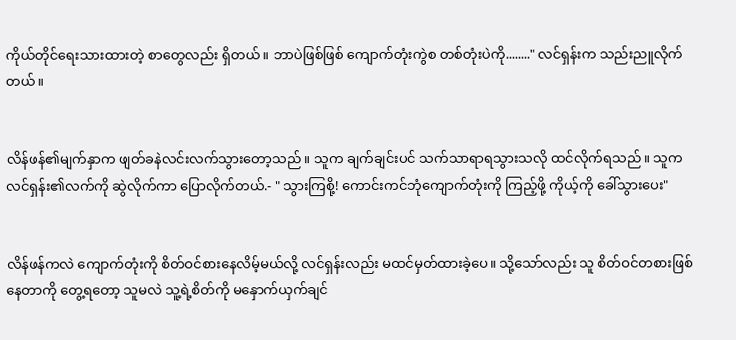ကိုယ်တိုင်ရေးသားထားတဲ့ စာတွေလည်း ရှိတယ်။ ဘာပဲဖြစ်ဖြစ် ကျောက်တုံးကွဲစ တစ်တုံးပဲကို........" လင်ရှန်းက သည်းညူလိုက်တယ်။


လိန်ဖန်၏မျက်နှာက ဖျတ်ခနဲလင်းလက်သွားတော့သည်။ သူက ချက်ချင်းပင် သက်သာရာရသွားသလို ထင်လိုက်ရသည်။ သူက လင်ရှန်း၏လက်ကို ဆွဲလိုက်ကာ ပြောလိုက်တယ်.- " သွားကြစို့! ကောင်းကင်ဘုံကျောက်တုံးကို ကြည့်ဖို့ ကိုယ့်ကို ခေါ်သွားပေး"


လိန်ဖန်ကလဲ ကျောက်တုံးကို စိတ်ဝင်စားနေလိမ့်မယ်လို့ လင်ရှန်းလည်း မထင်မှတ်ထားခဲ့ပေ။ သို့သော်လည်း သူ စိတ်ဝင်တစားဖြစ်နေတာကို တွေ့ရတော့ သူမလဲ သူ့ရဲ့စိတ်ကို မနှောက်ယှက်ချင်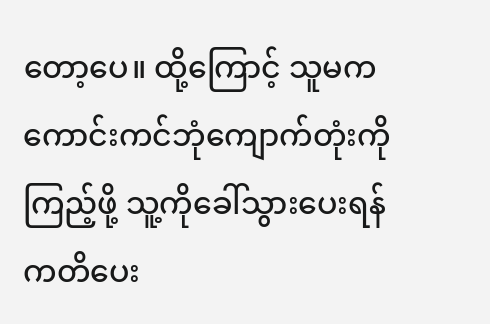တော့ပေ။ ထို့ကြောင့် သူမက ကောင်းကင်ဘုံကျောက်တုံးကို ကြည့်ဖို့ သူ့ကိုခေါ်သွားပေးရန် ကတိပေး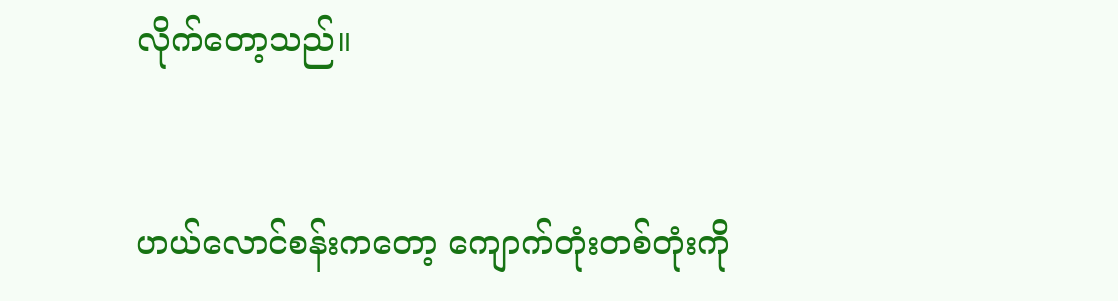လိုက်တော့သည်။


ဟယ်လောင်စန်းကတော့ ကျောက်တုံးတစ်တုံးကို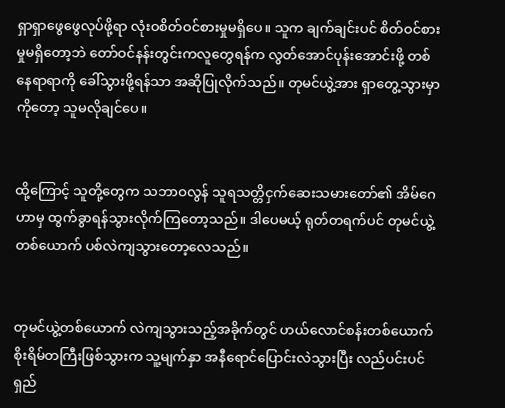ရှာရှာဖွေဖွေလုပ်ဖို့ရာ လုံးဝစိတ်ဝင်စားမှုမရှိပေ။ သူက ချက်ချင်းပင် စိတ်ဝင်စားမှုမရှိတော့ဘဲ တော်ဝင်နန်းတွင်းကလူတွေရန်က လွတ်အောင်ပုန်းအောင်းဖို့ တစ်နေရာရာကို ခေါ်သွားဖို့ရန်သာ အဆိုပြုလိုက်သည်။ တုမင်ယွဲ့အား ရှာတွေ့သွားမှာကိုတော့ သူမလိုချင်ပေ။


ထို့ကြောင့် သူတို့တွေက သဘာဝလွန် သူရသတ္တိငှက်ဆေးသမားတော်၏ အိမ်ဂေဟာမှ ထွက်ခွာရန်သွားလိုက်ကြတော့သည်။ ဒါပေမယ့် ရုတ်တရက်ပင် တုမင်ယွဲ့တစ်ယောက် ပစ်လဲကျသွားတော့လေသည်။


တုမင်ယွဲ့တစ်ယောက် လဲကျသွားသည့်အခိုက်တွင် ဟယ်လောင်စန်းတစ်ယောက် စိုးရိမ်တကြီးဖြစ်သွားက သူ့မျက်နှာ အနီရောင်ပြောင်းလဲသွားပြီး လည်ပင်းပင်ရှည်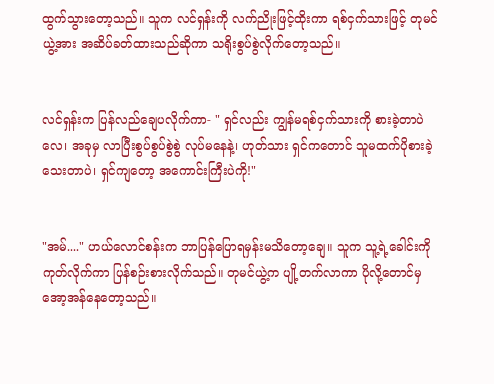ထွက်သွားတော့သည်။ သူက လင်ရှန်းကို လက်ညိုးဖြင့်ထိုးကာ ရစ်ငှက်သားဖြင့် တုမင်ယွဲ့အား အဆိပ်ခတ်ထားသည်ဆိုကာ သရိုးစွပ်စွဲလိုက်တော့သည်။


လင်ရှန်းက ပြန်လည်ချေပလိုက်ကာ- " ရှင်လည်း ကျွန်မရစ်ငှက်သားကို စားခဲ့တာပဲလေ၊ အခုမှ လာပြီးစွပ်စွပ်စွဲစွဲ လုပ်မနေနဲ့၊ ဟုတ်သား ရှင်ကတောင် သူမထက်ပိုစားခဲ့သေးတာပဲ၊ ရှင်ကျတော့ အကောင်းကြီးပဲကို!"


"အမ်...." ဟယ်လောင်စန်းက ဘာပြန်ပြောရမှန်းမသိတော့ချေ။ သူက သူ့ရဲ့ခေါင်းကို ကုတ်လိုက်ကာ ပြန်စဉ်းစားလိုက်သည်။ တုမင်ယွဲ့က ပျို့တက်လာကာ ပိုလို့တောင်မှ အော့အန်နေတော့သည်။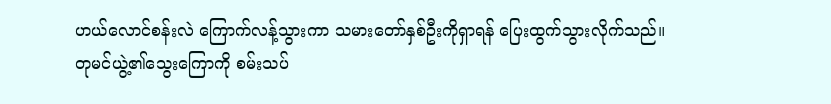ဟယ်လောင်စန်းလဲ ကြောက်လန့်သွားကာ သမားတော်နှစ်ဦးကိုရှာရန် ပြေးထွက်သွားလိုက်သည်။ တုမင်ယွဲ့၏သွေးကြောကို စမ်းသပ်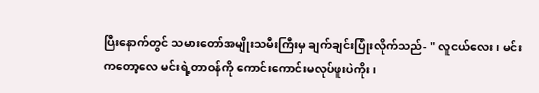ပြီးနောက်တွင် သမားတော်အမျိုးသမီးကြီးမှ ချက်ချင်းပြုံးလိုက်သည်- " လူငယ်လေး၊ မင်းကတော့လေ မင်းရဲ့တာဝန်ကို ကောင်းကောင်းမလုပ်ဖူးပဲကိုး၊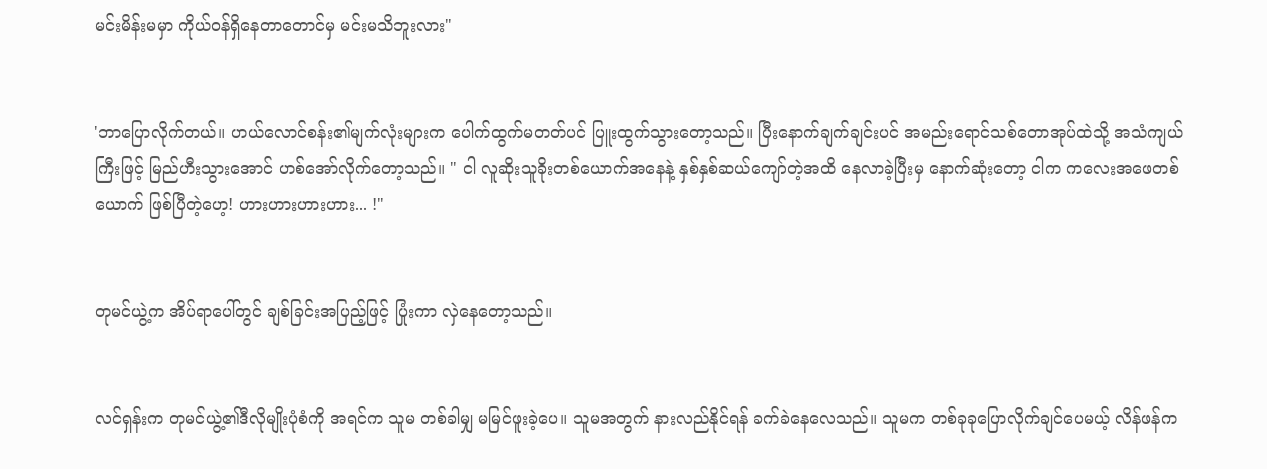မင်းမိန်းမမှာ ကိုယ်ဝန်ရှိနေတာတောင်မှ မင်းမသိဘူးလား"


'ဘာပြောလိုက်တယ်။ ဟယ်လောင်စန်း၏မျက်လုံးများက ပေါက်ထွက်မတတ်ပင် ပြူးထွက်သွားတော့သည်။ ပြီးနောက်ချက်ချင်းပင် အမည်းရောင်သစ်တောအုပ်ထဲသို့ အသံကျယ်ကြီးဖြင့် မြည်ဟီးသွားအောင် ဟစ်အော်လိုက်တော့သည်။ " ငါ လူဆိုးသူခိုးတစ်ယောက်အနေနဲ့ နှစ်နှစ်ဆယ်ကျော်တဲ့အထိ နေလာခဲ့ပြီးမှ နောက်ဆုံးတော့ ငါက ကလေးအဖေတစ်ယောက် ဖြစ်ပြီတဲ့ဟေ့! ဟားဟားဟားဟား... !"


တုမင်ယွဲ့က အိပ်ရာပေါ်တွင် ချစ်ခြင်းအပြည့်ဖြင့် ပြုံးကာ လှဲနေတော့သည်။


လင်ရှန်းက တုမင်ယွဲ့၏ဒီလိုမျိုးပုံစံကို အရင်က သူမ တစ်ခါမျှ မမြင်ဖူးခဲ့ပေ။ သူမအတွက် နားလည်နိုင်ရန် ခက်ခဲနေလေသည်။ သူမက တစ်ခုခုပြောလိုက်ချင်ပေမယ့် လိန်ဖန်က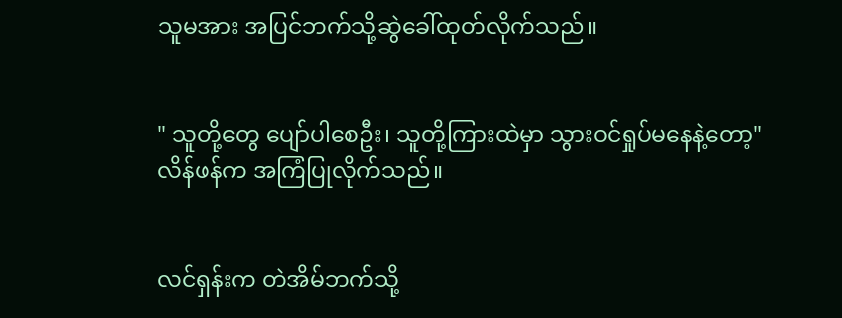သူမအား အပြင်ဘက်သို့ဆွဲခေါ်ထုတ်လိုက်သည်။


" သူတို့တွေ ပျော်ပါစေဦး၊ သူတို့ကြားထဲမှာ သွားဝင်ရှုပ်မနေနဲ့တော့" လိန်ဖန်က အကြံပြုလိုက်သည်။


လင်ရှန်းက တဲအိမ်ဘက်သို့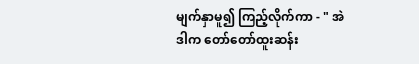မျက်နှာမူ၍ ကြည့်လိုက်ကာ - " အဲဒါက တော်တော်ထူးဆန်း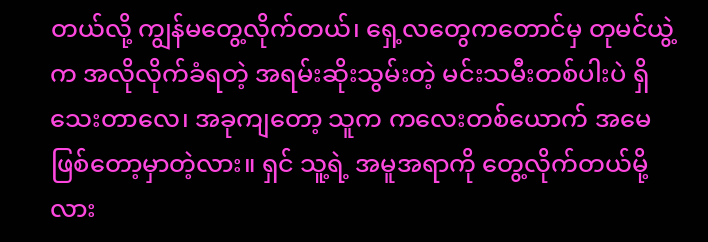တယ်လို့ ကျွန်မတွေ့လိုက်တယ်၊ ရှေ့လတွေကတောင်မှ တုမင်ယွဲ့က အလိုလိုက်ခံရတဲ့ အရမ်းဆိုးသွမ်းတဲ့ မင်းသမီးတစ်ပါးပဲ ရှိသေးတာလေ၊ အခုကျတော့ သူက ကလေးတစ်ယောက် အမေဖြစ်တော့မှာတဲ့လား။ ရှင် သူ့ရဲ့ အမူအရာကို တွေ့လိုက်တယ်မို့လား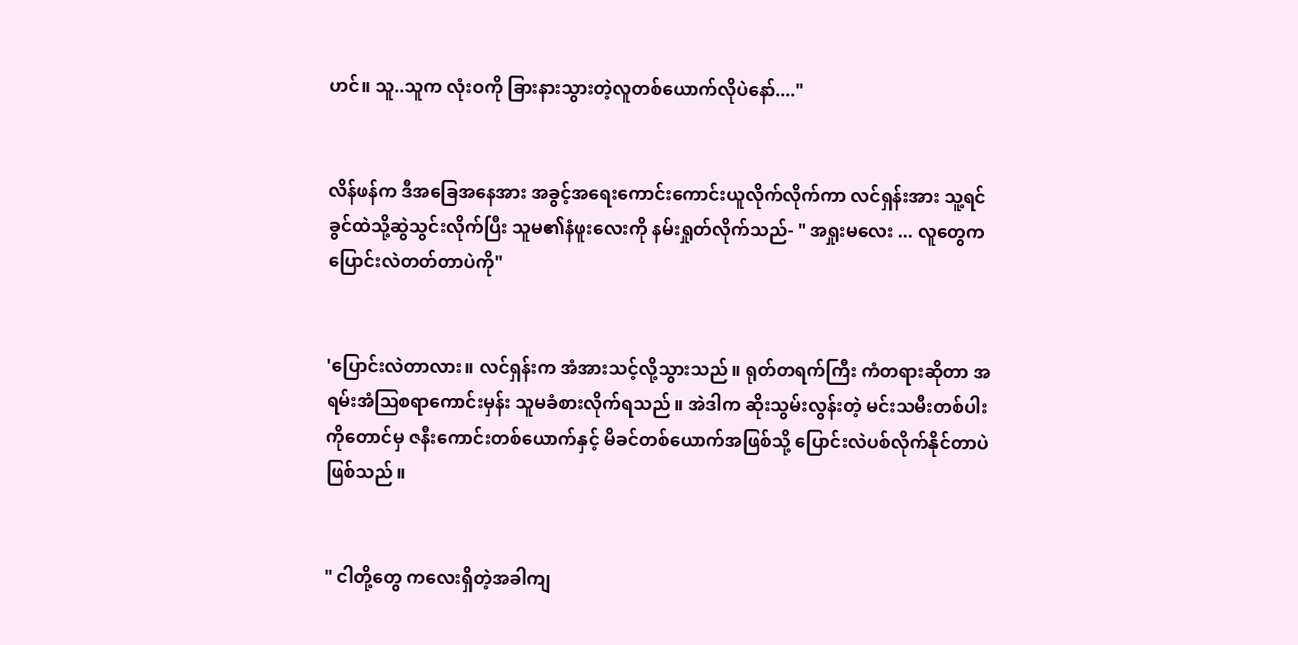ဟင်။ သူ..သူက လုံးဝကို ခြားနားသွားတဲ့လူတစ်ယောက်လိုပဲနော်...."


လိန်ဖန်က ဒီအခြေအနေအား အခွင့်အရေးကောင်းကောင်းယူလိုက်လိုက်ကာ လင်ရှန်းအား သူ့ရင်ခွင်ထဲသို့ဆွဲသွင်းလိုက်ပြီး သူမ၏နံဖူးလေးကို နမ်းရှုတ်လိုက်သည်- " အရှုးမလေး ... လူတွေက ပြောင်းလဲတတ်တာပဲကို"


'ပြောင်းလဲတာလား။ လင်ရှန်းက အံအားသင့်လို့သွားသည်။ ရုတ်တရက်ကြီး ကံတရားဆိုတာ အရမ်းအံဩစရာကောင်းမှန်း သူမခံစားလိုက်ရသည်။ အဲဒါက ဆိုးသွမ်းလွန်းတဲ့ မင်းသမီးတစ်ပါးကိုတောင်မှ ဇနီးကောင်းတစ်ယောက်နှင့် မိခင်တစ်ယောက်အဖြစ်သို့ ပြောင်းလဲပစ်လိုက်နိုင်တာပဲဖြစ်သည်။


" ငါတို့တွေ ကလေးရှိတဲ့အခါကျ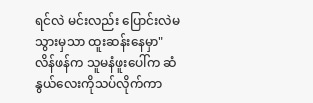ရင်လဲ မင်းလည်း ပြောင်းလဲမသွားမှသာ ထူးဆန်းနေမှာ" လိန်ဖန်က သူမနံဖူးပေါ်က ဆံနွယ်လေးကိုသပ်လိုက်ကာ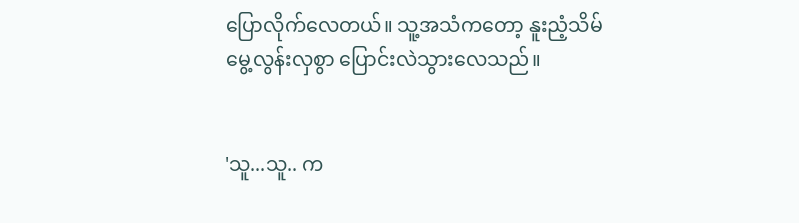ပြောလိုက်လေတယ်။ သူ့အသံကတော့ နူးညံ့သိမ်မွေ့လွန်းလှစွာ ပြောင်းလဲသွားလေသည်။


'သူ...သူ.. က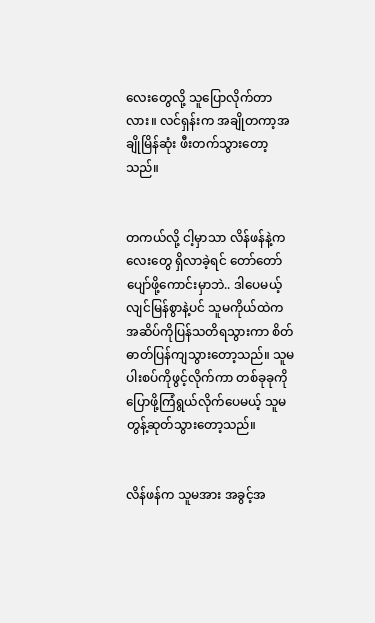လေးတွေလို့ သူပြောလိုက်တာလား။ လင်ရှန်းက အချိုတကာ့အချိုမြိန်ဆုံး ဖီးတက်သွားတော့သည်။


တကယ်လို့ ငါ့မှာသာ လိန်ဖန်နဲ့ကလေးတွေ ရှိလာခဲ့ရင် တော်တော်ပျော်ဖို့ကောင်းမှာဘဲ.. ဒါပေမယ့် လျင်မြန်စွာနဲ့ပင် သူမကိုယ်ထဲက အဆိပ်ကိုပြန်သတိရသွားကာ စိတ်ဓာတ်ပြန်ကျသွားတော့သည်။ သူမ ပါးစပ်ကိုဖွင့်လိုက်ကာ တစ်ခုခုကိုပြောဖို့ကြံရွယ်လိုက်ပေမယ့် သူမ တွန့်ဆုတ်သွားတော့သည်။


လိန်ဖန်က သူမအား အခွင့်အ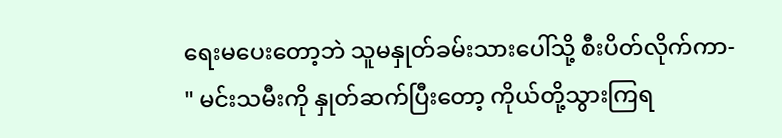ရေးမပေးတော့ဘဲ သူမနှုတ်ခမ်းသားပေါ်သို့ စီးပိတ်လိုက်ကာ- " မင်းသမီးကို နှုတ်ဆက်ပြီးတော့ ကိုယ်တို့သွားကြရ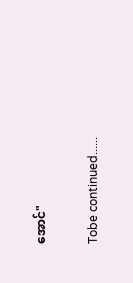အောင်"


Tobe continued......